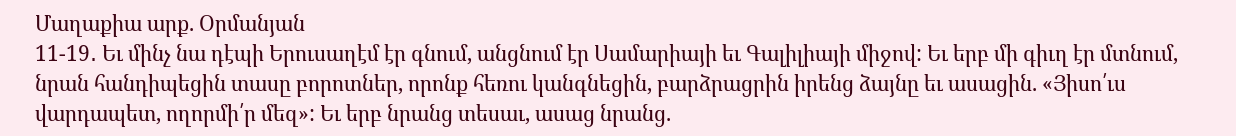Մաղաքիա արք. Օրմանյան
11-19․ Եւ մինչ նա դէպի Երուսաղէմ էր գնում, անցնում էր Սամարիայի եւ Գալիլիայի միջով: Եւ երբ մի գիւղ էր մտնում, նրան հանդիպեցին տասը բորոտներ, որոնք հեռու կանգնեցին, բարձրացրին իրենց ձայնը եւ ասացին. «Յիսո՛ւս վարդապետ, ողորմի՛ր մեզ»: Եւ երբ նրանց տեսաւ, ասաց նրանց.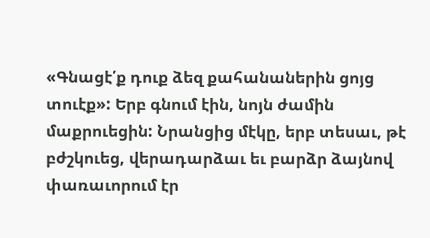«Գնացէ՛ք դուք ձեզ քահանաներին ցոյց տուէք»: Երբ գնում էին, նոյն ժամին մաքրուեցին: Նրանցից մէկը, երբ տեսաւ, թէ բժշկուեց, վերադարձաւ եւ բարձր ձայնով փառաւորում էր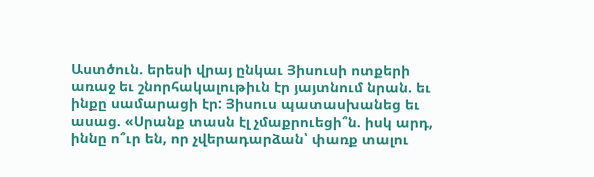Աստծուն. երեսի վրայ ընկաւ Յիսուսի ոտքերի առաջ եւ շնորհակալութիւն էր յայտնում նրան. եւ ինքը սամարացի էր: Յիսուս պատասխանեց եւ ասաց. «Սրանք տասն էլ չմաքրուեցի՞ն. իսկ արդ, իննը ո՞ւր են, որ չվերադարձան՝ փառք տալու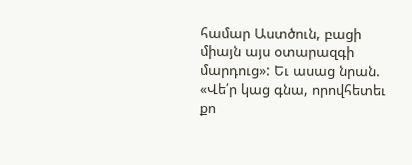համար Աստծուն, բացի միայն այս օտարազգի մարդուց»: Եւ ասաց նրան. «Վե՛ր կաց գնա, որովհետեւ քո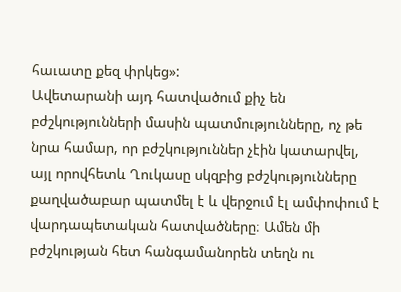հաւատը քեզ փրկեց»:
Ավետարանի այդ հատվածում քիչ են բժշկությունների մասին պատմությունները, ոչ թե նրա համար, որ բժշկություններ չէին կատարվել, այլ որովհետև Ղուկասը սկզբից բժշկությունները քաղվածաբար պատմել է և վերջում էլ ամփոփում է վարդապետական հատվածները։ Ամեն մի բժշկության հետ հանգամանորեն տեղն ու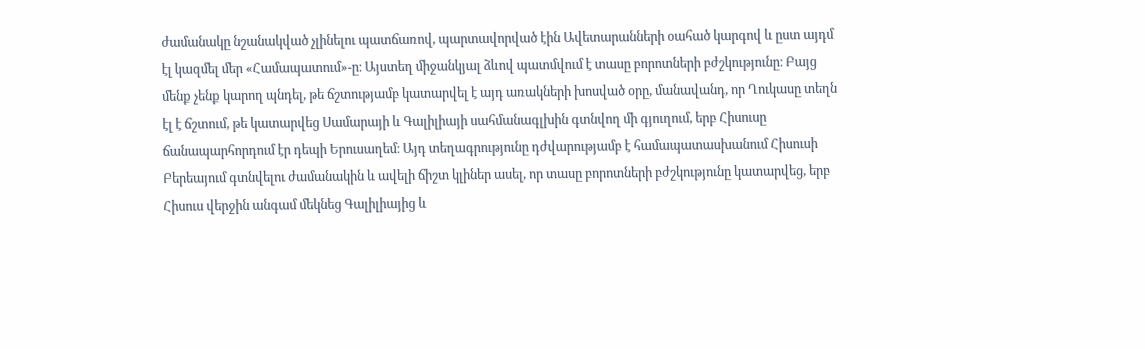ժամանակը նշանակված չլինելու պատճառով, պարտավորված էին Ավետարանների օահած կարգով և ըստ այդմ էլ կազմել մեր «Համապատում»-ը։ Այստեղ միջանկյալ ձևով պատմվում է տասը բորոտների բժշկությունը։ Բայց մենք չենք կարող պնդել, թե ճշտությամբ կատարվել է այդ առակների խոսված օրը, մանավանդ, որ Ղուկասը տեղն էլ է ճշտում, թե կատարվեց Սամարայի և Գալիլիայի սահմանագլխին գտնվող մի գյուղում, երբ Հիսուսը ճանապարհորդում էր դեպի Երուսաղեմ։ Այդ տեղագրությունը դժվարությամբ է համապատասխանում Հիսուսի Բերեայում գտնվելու ժամանակին և ավելի ճիշտ կլիներ ասել, որ տասը բորոտների բժշկությունը կատարվեց, երբ Հիսուս վերջին անգամ մեկնեց Գալիլիայից և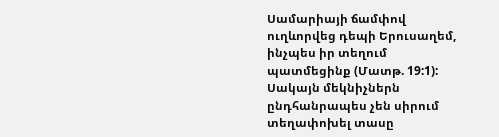Սամարիայի ճամփով ուղևորվեց դեպի Երուսաղեմ, ինչպես իր տեղում պատմեցինք (Մատթ. 19:1): Սակայն մեկնիչներն ընդհանրապես չեն սիրում տեղափոխել տասը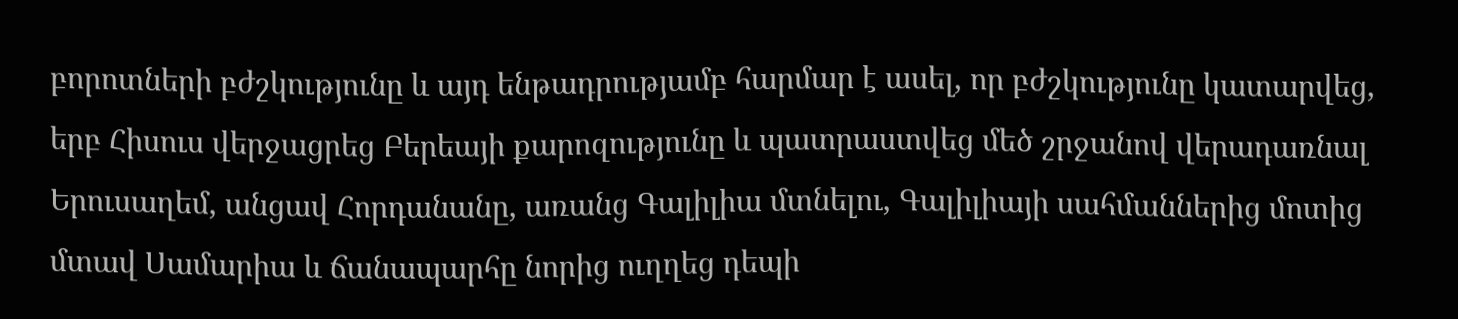բորոտների բժշկությունը և այդ ենթադրությամբ հարմար է ասել, որ բժշկությունը կատարվեց, երբ Հիսուս վերջացրեց Բերեայի քարոզությունը և պատրաստվեց մեծ շրջանով վերադառնալ Երուսաղեմ, անցավ Հորդանանը, առանց Գալիլիա մտնելու, Գալիլիայի սահմաններից մոտից մտավ Սամարիա և ճանապարհը նորից ուղղեց դեպի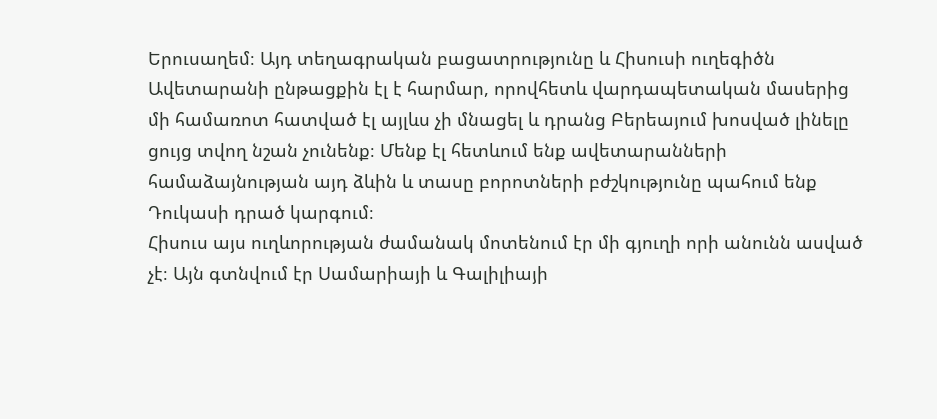Երուսաղեմ։ Այդ տեղագրական բացատրությունը և Հիսուսի ուղեգիծն Ավետարանի ընթացքին էլ է հարմար, որովհետև վարդապետական մասերից մի համառոտ հատված էլ այլևս չի մնացել և դրանց Բերեայում խոսված լինելը ցույց տվող նշան չունենք։ Մենք էլ հետևում ենք ավետարանների համաձայնության այդ ձևին և տասը բորոտների բժշկությունը պահում ենք Դուկասի դրած կարգում։
Հիսուս այս ուղևորության ժամանակ մոտենում էր մի գյուղի որի անունն ասված չէ։ Այն գտնվում էր Սամարիայի և Գալիլիայի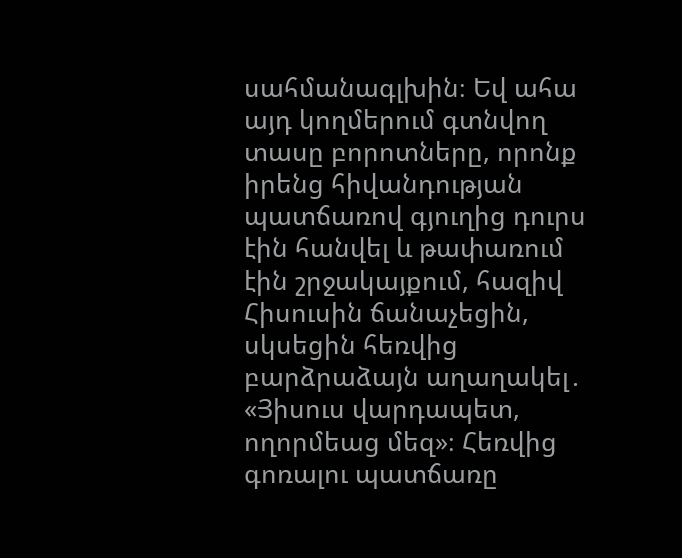սահմանագլխին։ Եվ ահա այդ կողմերում գտնվող տասը բորոտները, որոնք իրենց հիվանդության պատճառով գյուղից դուրս էին հանվել և թափառում էին շրջակայքում, հազիվ Հիսուսին ճանաչեցին, սկսեցին հեռվից բարձրաձայն աղաղակել․ «Յիսուս վարդապետ, ողորմեաց մեզ»։ Հեռվից գոռալու պատճառը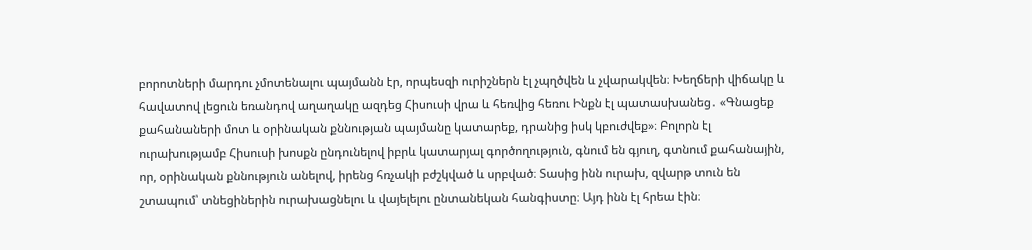բորոտների մարդու չմոտենալու պայմանն էր, որպեսզի ուրիշներն էլ չպղծվեն և չվարակվեն։ Խեղճերի վիճակը և հավատով լեցուն եռանդով աղաղակը ազդեց Հիսուսի վրա և հեռվից հեռու Ինքն էլ պատասխանեց․ «Գնացեք քահանաների մոտ և օրինական քննության պայմանը կատարեք, դրանից իսկ կբուժվեք»։ Բոլորն էլ ուրախությամբ Հիսուսի խոսքն ընդունելով իբրև կատարյալ գործողություն, գնում են գյուղ, գտնում քահանային, որ, օրինական քննություն անելով, իրենց հռչակի բժշկված և սրբված։ Տասից ինն ուրախ, զվարթ տուն են շտապում՝ տնեցիներին ուրախացնելու և վայելելու ընտանեկան հանգիստը։ Այդ ինն էլ հրեա էին։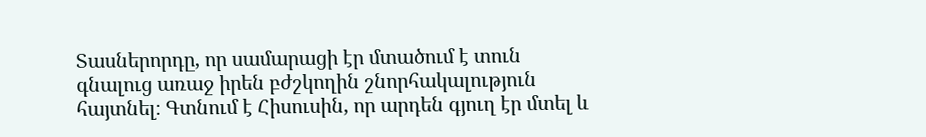Տասներորդը, որ սամարացի էր մտածում է տուն գնալուց առաջ իրեն բժշկողին շնորհակալություն հայտնել։ Գտնում է Հիսուսին, որ արդեն գյուղ էր մտել և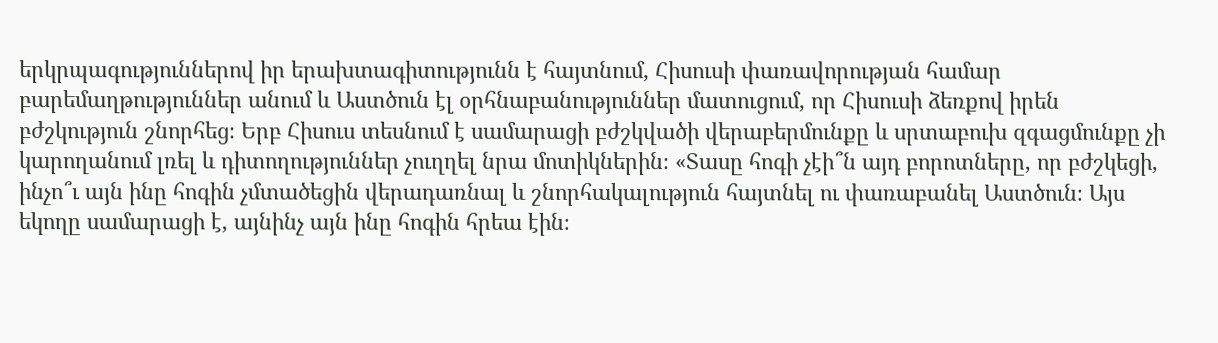երկրպագություններով իր երախտագիտությունն է հայտնում, Հիսուսի փառավորության համար բարեմաղթություններ անում և Աստծուն էլ օրհնաբանություններ մատուցում, որ Հիսուսի ձեռքով իրեն բժշկություն շնորհեց։ Երբ Հիսուս տեսնում է սամարացի բժշկվածի վերաբերմունքը և սրտաբուխ զգացմունքը չի կարողանում լռել և դիտողություններ չուղղել նրա մոտիկներին։ «Տասը հոգի չէի՞ն այդ բորոտները, որ բժշկեցի, ինչո՞ւ այն ինը հոգին չմտածեցին վերադառնալ և շնորհակալություն հայտնել ու փառաբանել Աստծուն։ Այս եկողը սամարացի է, այնինչ այն ինը հոգին հրեա էին։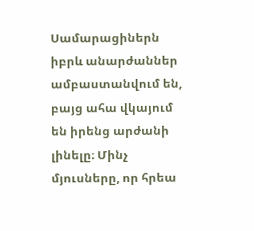Սամարացիներն իբրև անարժաններ ամբաստանվում են, բայց ահա վկայում են իրենց արժանի լինելը։ Մինչ մյուսները, որ հրեա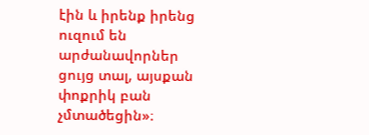էին և իրենք իրենց ուզում են արժանավորներ ցույց տալ, այսքան փոքրիկ բան չմտածեցին»։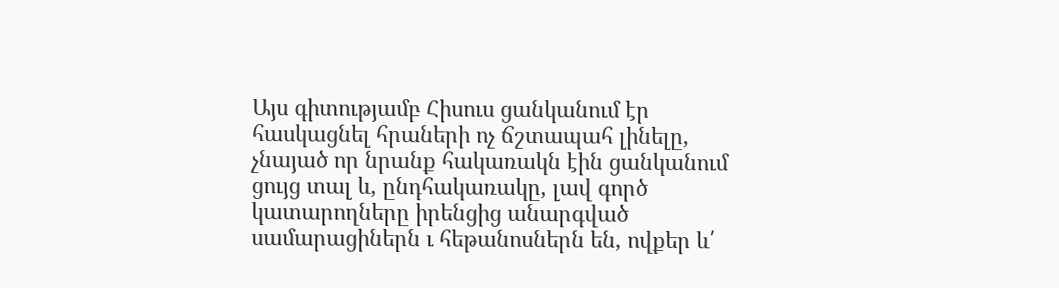Այս գիտությամբ Հիսուս ցանկանում էր հասկացնել հրաների ոչ ճշտապահ լինելը, չնայած որ նրանք հակառակն էին ցանկանում ցույց տալ և, ընդհակառակը, լավ գործ կատարողները իրենցից անարգված սամարացիներն ւ հեթանոսներն են, ովքեր և՛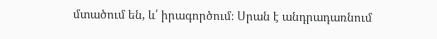մտածում են, և՛ իրագործում։ Սրան է անդրադառնում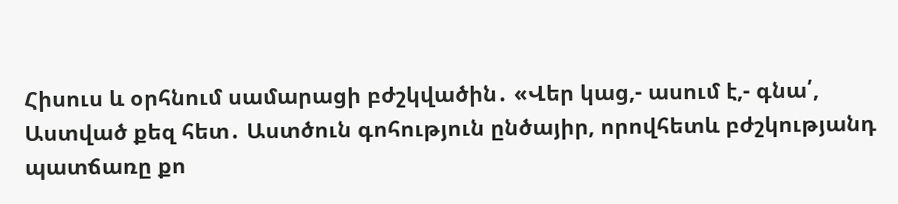Հիսուս և օրհնում սամարացի բժշկվածին․ «Վեր կաց,- ասում է,- գնա՛, Աստված քեզ հետ․ Աստծուն գոհություն ընծայիր, որովհետև բժշկությանդ պատճառը քո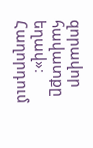զորավոր հավատքը եղավ»։
Հաղորդում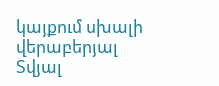կայքում սխալի վերաբերյալ
Տվյալ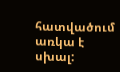հատվածում առկա է սխալ: